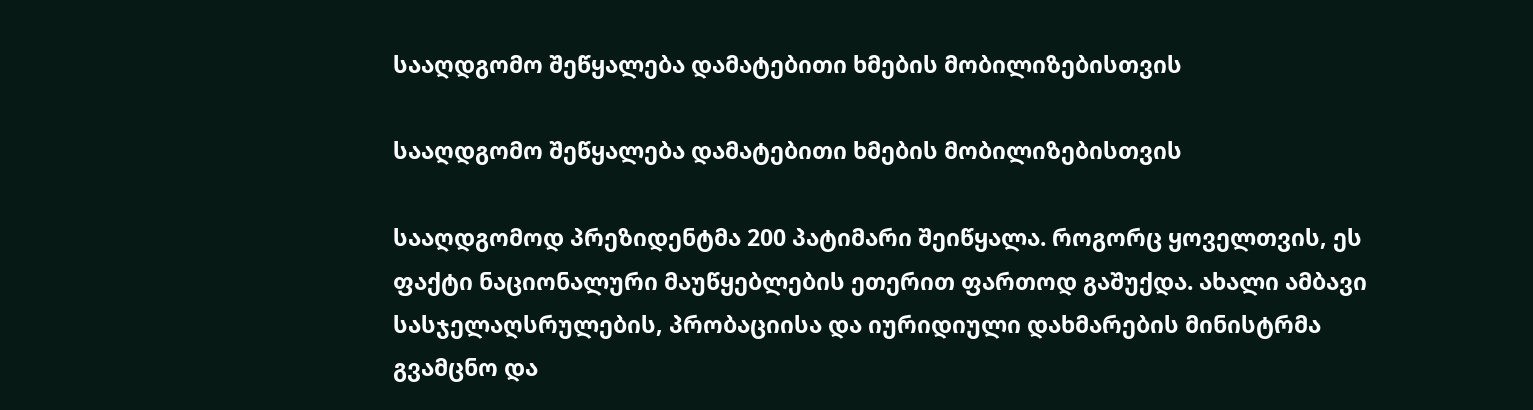სააღდგომო შეწყალება დამატებითი ხმების მობილიზებისთვის

სააღდგომო შეწყალება დამატებითი ხმების მობილიზებისთვის

სააღდგომოდ პრეზიდენტმა 200 პატიმარი შეიწყალა. როგორც ყოველთვის, ეს ფაქტი ნაციონალური მაუწყებლების ეთერით ფართოდ გაშუქდა. ახალი ამბავი სასჯელაღსრულების, პრობაციისა და იურიდიული დახმარების მინისტრმა გვამცნო და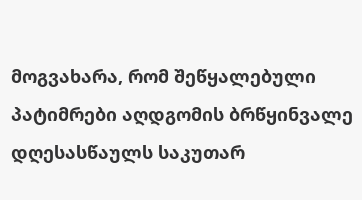მოგვახარა, რომ შეწყალებული პატიმრები აღდგომის ბრწყინვალე დღესასწაულს საკუთარ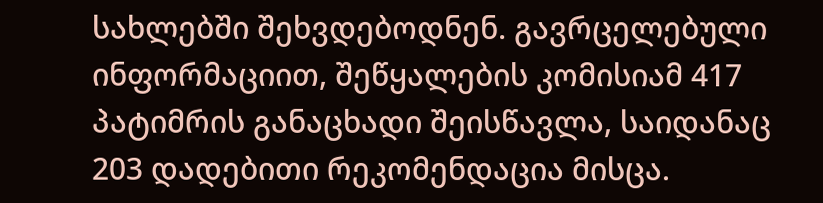სახლებში შეხვდებოდნენ. გავრცელებული ინფორმაციით, შეწყალების კომისიამ 417 პატიმრის განაცხადი შეისწავლა, საიდანაც 203 დადებითი რეკომენდაცია მისცა.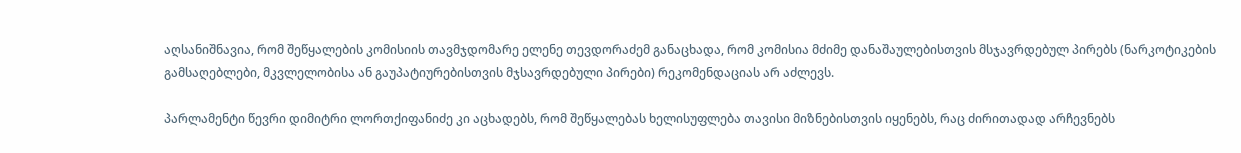აღსანიშნავია, რომ შეწყალების კომისიის თავმჯდომარე ელენე თევდორაძემ განაცხადა, რომ კომისია მძიმე დანაშაულებისთვის მსჯავრდებულ პირებს (ნარკოტიკების გამსაღებლები, მკვლელობისა ან გაუპატიურებისთვის მჯსავრდებული პირები) რეკომენდაციას არ აძლევს.

პარლამენტი წევრი დიმიტრი ლორთქიფანიძე კი აცხადებს, რომ შეწყალებას ხელისუფლება თავისი მიზნებისთვის იყენებს, რაც ძირითადად არჩევნებს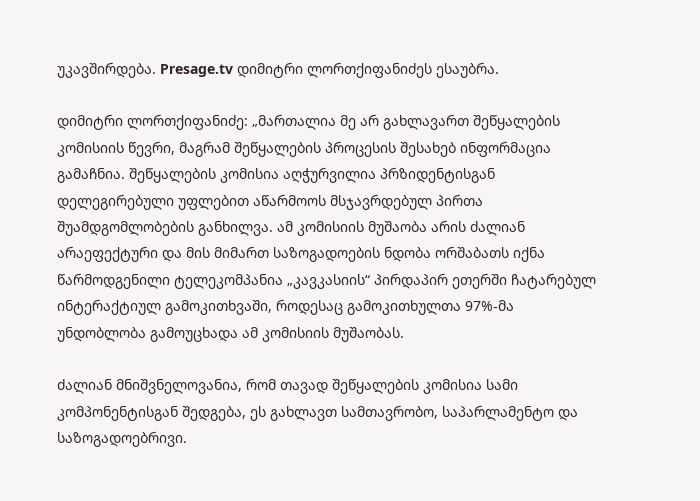უკავშირდება. Presage.tv დიმიტრი ლორთქიფანიძეს ესაუბრა.

დიმიტრი ლორთქიფანიძე: „მართალია მე არ გახლავართ შეწყალების კომისიის წევრი, მაგრამ შეწყალების პროცესის შესახებ ინფორმაცია გამაჩნია. შეწყალების კომისია აღჭურვილია პრზიდენტისგან დელეგირებული უფლებით აწარმოოს მსჯავრდებულ პირთა შუამდგომლობების განხილვა. ამ კომისიის მუშაობა არის ძალიან არაეფექტური და მის მიმართ საზოგადოების ნდობა ორშაბათს იქნა წარმოდგენილი ტელეკომპანია „კავკასიის“ პირდაპირ ეთერში ჩატარებულ ინტერაქტიულ გამოკითხვაში, როდესაც გამოკითხულთა 97%-მა უნდობლობა გამოუცხადა ამ კომისიის მუშაობას.

ძალიან მნიშვნელოვანია, რომ თავად შეწყალების კომისია სამი კომპონენტისგან შედგება, ეს გახლავთ სამთავრობო, საპარლამენტო და საზოგადოებრივი.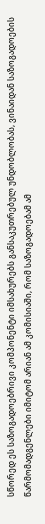სწორედ ეს საზოგადოებრივი კომპონენტი იმსახურებს განსაკუთრებულ უნდობლობას, ვინაიდან საზოგადოების წარმომადგენლები იმიტომ არიან ამ კომისიაში, რომ საზოგადოებამ ამ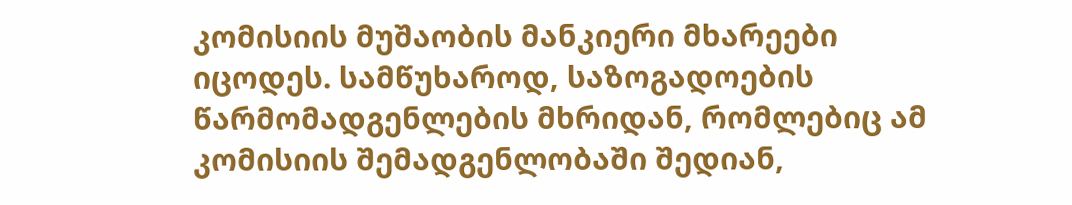კომისიის მუშაობის მანკიერი მხარეები იცოდეს. სამწუხაროდ, საზოგადოების წარმომადგენლების მხრიდან, რომლებიც ამ კომისიის შემადგენლობაში შედიან,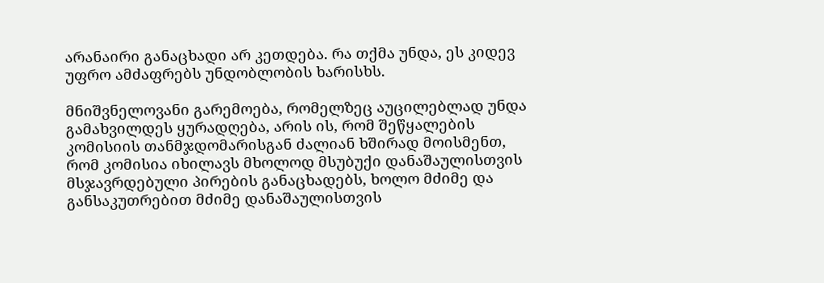არანაირი განაცხადი არ კეთდება. რა თქმა უნდა, ეს კიდევ უფრო ამძაფრებს უნდობლობის ხარისხს.

მნიშვნელოვანი გარემოება, რომელზეც აუცილებლად უნდა გამახვილდეს ყურადღება, არის ის, რომ შეწყალების კომისიის თანმჯდომარისგან ძალიან ხშირად მოისმენთ, რომ კომისია იხილავს მხოლოდ მსუბუქი დანაშაულისთვის მსჯავრდებული პირების განაცხადებს, ხოლო მძიმე და განსაკუთრებით მძიმე დანაშაულისთვის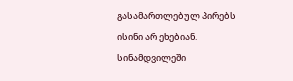გასამართლებულ პირებს ისინი არ ეხებიან. სინამდვილეში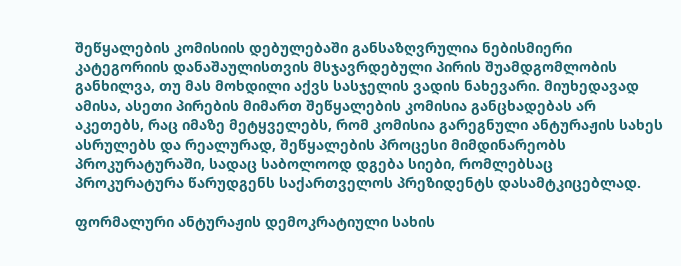შეწყალების კომისიის დებულებაში განსაზღვრულია ნებისმიერი კატეგორიის დანაშაულისთვის მსჯავრდებული პირის შუამდგომლობის განხილვა, თუ მას მოხდილი აქვს სასჯელის ვადის ნახევარი. მიუხედავად ამისა, ასეთი პირების მიმართ შეწყალების კომისია განცხადებას არ აკეთებს, რაც იმაზე მეტყველებს, რომ კომისია გარეგნული ანტურაჟის სახეს ასრულებს და რეალურად, შეწყალების პროცესი მიმდინარეობს პროკურატურაში, სადაც საბოლოოდ დგება სიები, რომლებსაც პროკურატურა წარუდგენს საქართველოს პრეზიდენტს დასამტკიცებლად.

ფორმალური ანტურაჟის დემოკრატიული სახის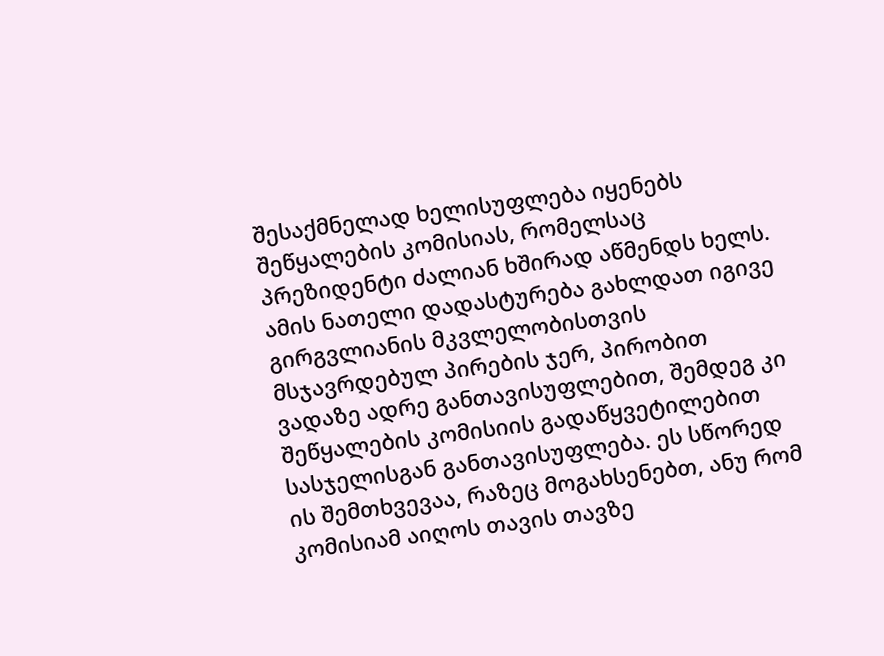შესაქმნელად ხელისუფლება იყენებს შეწყალების კომისიას, რომელსაც პრეზიდენტი ძალიან ხშირად აწმენდს ხელს. ამის ნათელი დადასტურება გახლდათ იგივე გირგვლიანის მკვლელობისთვის მსჯავრდებულ პირების ჯერ, პირობით ვადაზე ადრე განთავისუფლებით, შემდეგ კი შეწყალების კომისიის გადაწყვეტილებით სასჯელისგან განთავისუფლება. ეს სწორედ ის შემთხვევაა, რაზეც მოგახსენებთ, ანუ რომ კომისიამ აიღოს თავის თავზე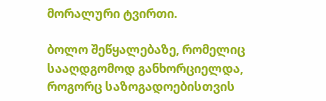მორალური ტვირთი.

ბოლო შეწყალებაზე, რომელიც სააღდგომოდ განხორციელდა, როგორც საზოგადოებისთვის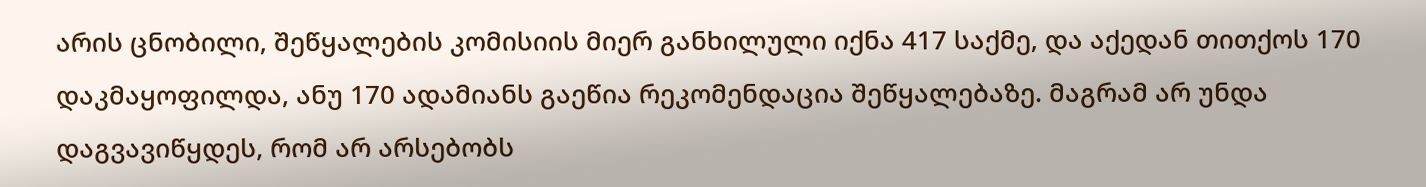არის ცნობილი, შეწყალების კომისიის მიერ განხილული იქნა 417 საქმე, და აქედან თითქოს 170 დაკმაყოფილდა, ანუ 170 ადამიანს გაეწია რეკომენდაცია შეწყალებაზე. მაგრამ არ უნდა დაგვავიწყდეს, რომ არ არსებობს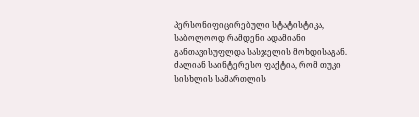პერსონიფიცირებული სტატისტიკა, საბოლოოდ რამდენი ადამიანი განთავისუფლდა სასჯელის მოხდისაგან. ძალიან საინტერესო ფაქტია, რომ თუკი სისხლის სამართლის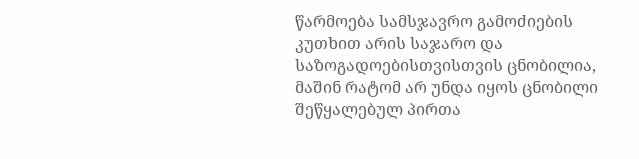წარმოება სამსჯავრო გამოძიების კუთხით არის საჯარო და  საზოგადოებისთვისთვის ცნობილია, მაშინ რატომ არ უნდა იყოს ცნობილი შეწყალებულ პირთა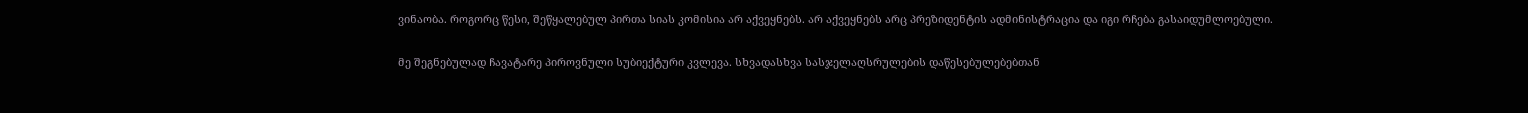ვინაობა. როგორც წესი, შეწყალებულ პირთა სიას კომისია არ აქვეყნებს. არ აქვეყნებს არც პრეზიდენტის ადმინისტრაცია და იგი რჩება გასაიდუმლოებული.

მე შეგნებულად ჩავატარე პიროვნული სუბიექტური კვლევა. სხვადასხვა სასჯელაღსრულების დაწესებულებებთან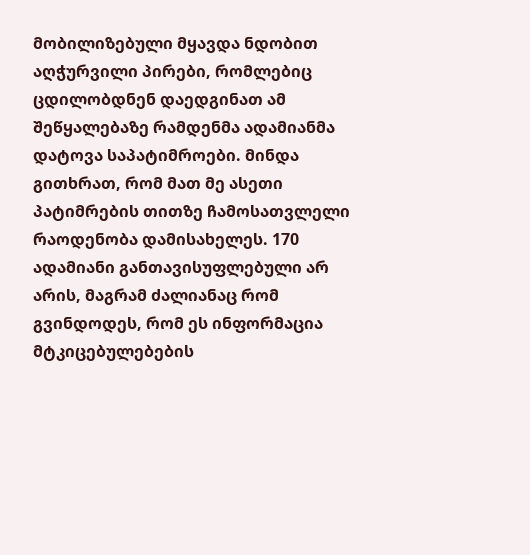მობილიზებული მყავდა ნდობით აღჭურვილი პირები, რომლებიც ცდილობდნენ დაედგინათ ამ შეწყალებაზე რამდენმა ადამიანმა დატოვა საპატიმროები. მინდა გითხრათ, რომ მათ მე ასეთი პატიმრების თითზე ჩამოსათვლელი რაოდენობა დამისახელეს. 170 ადამიანი განთავისუფლებული არ არის, მაგრამ ძალიანაც რომ გვინდოდეს, რომ ეს ინფორმაცია მტკიცებულებების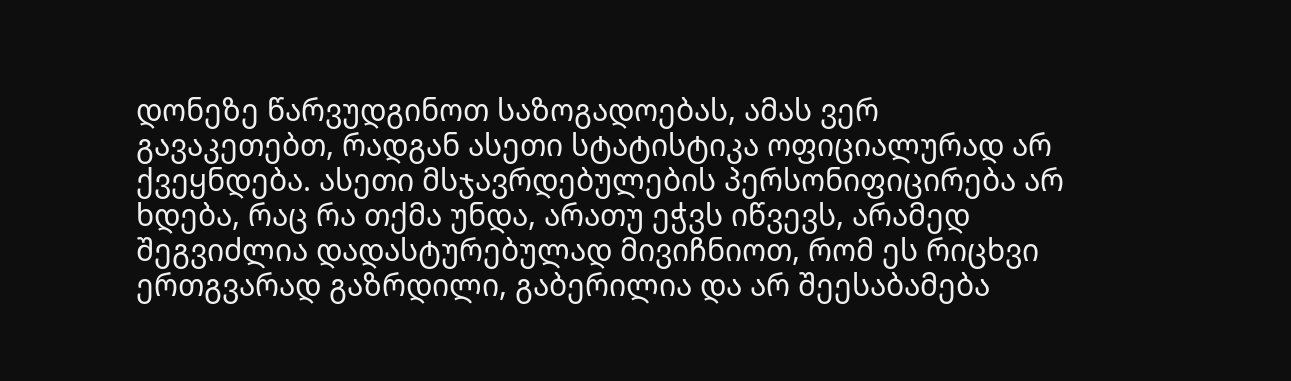დონეზე წარვუდგინოთ საზოგადოებას, ამას ვერ გავაკეთებთ, რადგან ასეთი სტატისტიკა ოფიციალურად არ ქვეყნდება. ასეთი მსჯავრდებულების პერსონიფიცირება არ ხდება, რაც რა თქმა უნდა, არათუ ეჭვს იწვევს, არამედ შეგვიძლია დადასტურებულად მივიჩნიოთ, რომ ეს რიცხვი ერთგვარად გაზრდილი, გაბერილია და არ შეესაბამება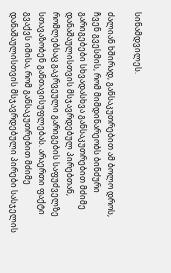სინამდვილეს.

ძალიან ხშირად, განსაკუთრებით ამ ბოლო დროს, ჩვენ გვესმის, რომ მიმდინარეობს ბინძური გარიგებები სხვადასხვა განსაკუთრებით მძიმე დანაშაულისთვის მსჯავრდებულ პირებთან, რომლებსაც გაკრვეული გარიგების საფუძველზე სთავაზობენ განთავისუფლებას. არაერთი ფაქტი გვაქვს იმისა, რომ განსაკუთრებით მძიმე დანაშაულისთვის მსჯავრდებული პირები სასჯელის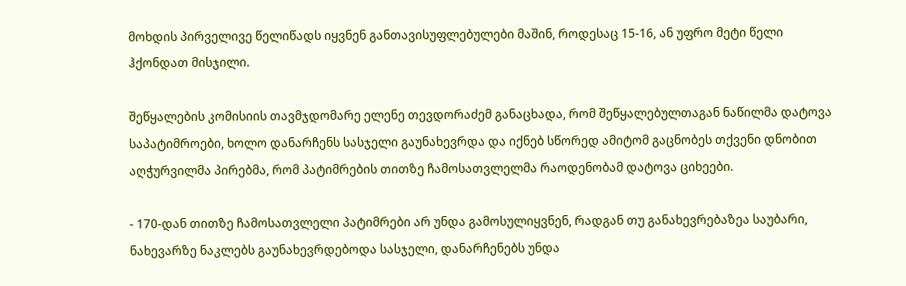მოხდის პირველივე წელიწადს იყვნენ განთავისუფლებულები მაშინ, როდესაც 15-16, ან უფრო მეტი წელი ჰქონდათ მისჯილი.

შეწყალების კომისიის თავმჯდომარე ელენე თევდორაძემ განაცხადა, რომ შეწყალებულთაგან ნაწილმა დატოვა საპატიმროები, ხოლო დანარჩენს სასჯელი გაუნახევრდა და იქნებ სწორედ ამიტომ გაცნობეს თქვენი დნობით აღჭურვილმა პირებმა, რომ პატიმრების თითზე ჩამოსათვლელმა რაოდენობამ დატოვა ციხეები.

- 170-დან თითზე ჩამოსათვლელი პატიმრები არ უნდა გამოსულიყვნენ, რადგან თუ განახევრებაზეა საუბარი, ნახევარზე ნაკლებს გაუნახევრდებოდა სასჯელი, დანარჩენებს უნდა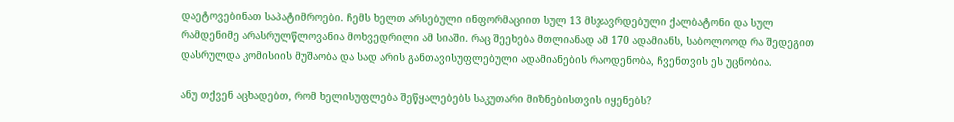დაეტოვებინათ საპატიმროები. ჩემს ხელთ არსებული ინფორმაციით სულ 13 მსჯავრდებული ქალბატონი და სულ რამდენიმე არასრულწლოვანია მოხვედრილი ამ სიაში. რაც შეეხება მთლიანად ამ 170 ადამიანს, საბოლოოდ რა შედეგით დასრულდა კომისიის მუშაობა და სად არის განთავისუფლებული ადამიანების რაოდენობა, ჩვენთვის ეს უცნობია.

ანუ თქვენ აცხადებთ, რომ ხელისუფლება შეწყალებებს საკუთარი მიზნებისთვის იყენებს?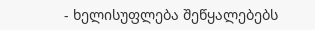- ხელისუფლება შეწყალებებს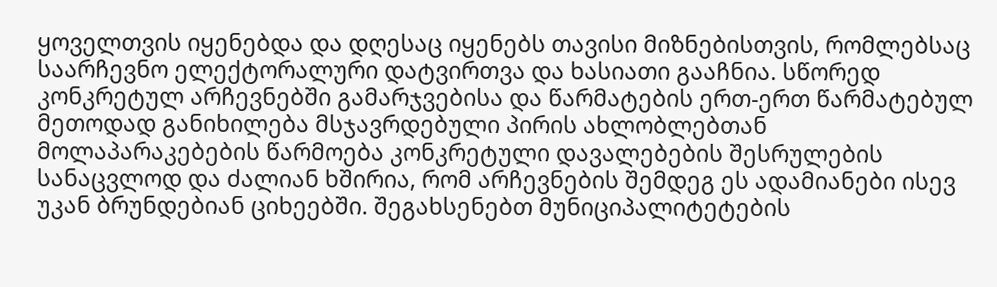ყოველთვის იყენებდა და დღესაც იყენებს თავისი მიზნებისთვის, რომლებსაც საარჩევნო ელექტორალური დატვირთვა და ხასიათი გააჩნია. სწორედ კონკრეტულ არჩევნებში გამარჯვებისა და წარმატების ერთ-ერთ წარმატებულ მეთოდად განიხილება მსჯავრდებული პირის ახლობლებთან მოლაპარაკებების წარმოება კონკრეტული დავალებების შესრულების სანაცვლოდ და ძალიან ხშირია, რომ არჩევნების შემდეგ ეს ადამიანები ისევ უკან ბრუნდებიან ციხეებში. შეგახსენებთ მუნიციპალიტეტების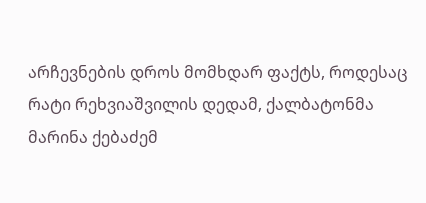არჩევნების დროს მომხდარ ფაქტს, როდესაც რატი რეხვიაშვილის დედამ, ქალბატონმა მარინა ქებაძემ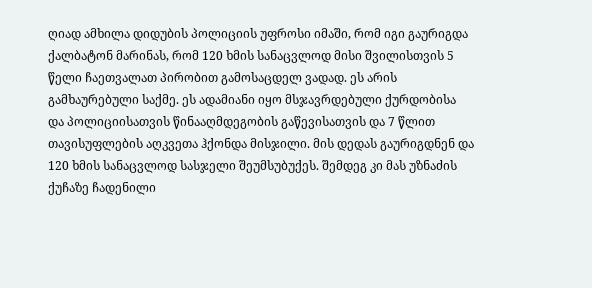ღიად ამხილა დიდუბის პოლიციის უფროსი იმაში, რომ იგი გაურიგდა ქალბატონ მარინას, რომ 120 ხმის სანაცვლოდ მისი შვილისთვის 5 წელი ჩაეთვალათ პირობით გამოსაცდელ ვადად. ეს არის გამხაურებული საქმე. ეს ადამიანი იყო მსჯავრდებული ქურდობისა და პოლიციისათვის წინააღმდეგობის გაწევისათვის და 7 წლით თავისუფლების აღკვეთა ჰქონდა მისჯილი. მის დედას გაურიგდნენ და 120 ხმის სანაცვლოდ სასჯელი შეუმსუბუქეს. შემდეგ კი მას უზნაძის ქუჩაზე ჩადენილი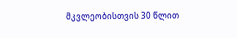მკვლეობისთვის 30 წლით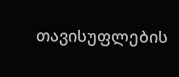თავისუფლების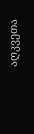აღკვეთა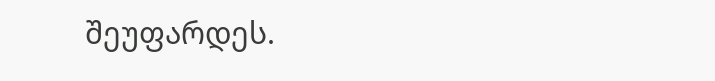შეუფარდეს.